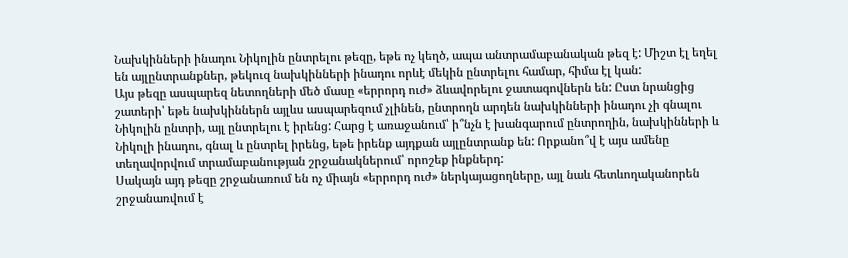Նախկինների ինադու Նիկոլին ընտրելու թեզը, եթե ոչ կեղծ, ապա անտրամաբանական թեզ է: Միշտ էլ եղել են այլընտրանքներ, թեկուզ նախկինների ինադու որևէ մեկին ընտրելու համար, հիմա էլ կան:
Այս թեզը ասպարեզ նետողների մեծ մասը «երրորդ ուժ» ձևավորելու ջատագովներն են: Ըստ նրանցից շատերի՝ եթե նախկիններն այլևս ասպարեզում չլինեն, ընտրողն արդեն նախկինների ինադու չի գնալու Նիկոլին ընտրի, այլ ընտրելու է իրենց: Հարց է առաջանում՝ ի՞նչն է խանգարում ընտրողին, նախկինների և Նիկոլի ինադու, գնալ և ընտրել իրենց, եթե իրենք այդքան այլընտրանք են: Որքանո՞վ է այս ամենը տեղավորվում տրամաբանության շրջանակներում՝ որոշեք ինքներդ:
Սակայն այդ թեզը շրջանառում են ոչ միայն «երրորդ ուժ» ներկայացողները, այլ նաև հետևողականորեն շրջանառվում է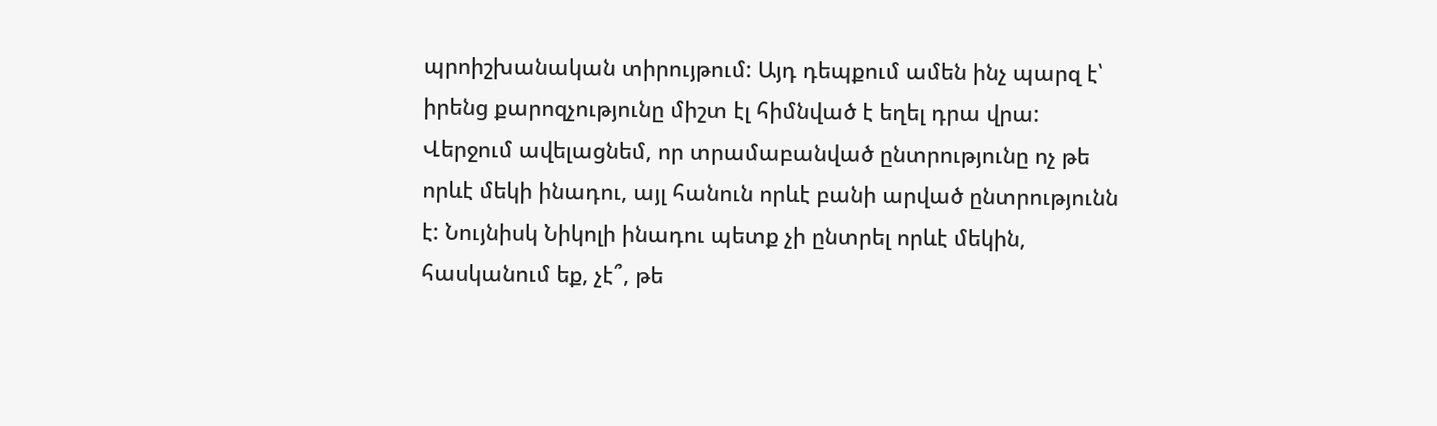պրոիշխանական տիրույթում: Այդ դեպքում ամեն ինչ պարզ է՝ իրենց քարոզչությունը միշտ էլ հիմնված է եղել դրա վրա:
Վերջում ավելացնեմ, որ տրամաբանված ընտրությունը ոչ թե որևէ մեկի ինադու, այլ հանուն որևէ բանի արված ընտրությունն է: Նույնիսկ Նիկոլի ինադու պետք չի ընտրել որևէ մեկին, հասկանում եք, չէ՞, թե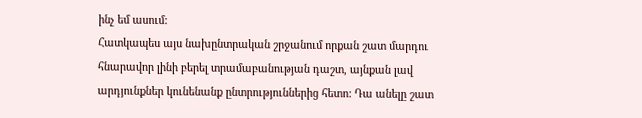ինչ եմ ասում:
Հատկապես այս նախընտրական շրջանում որքան շատ մարդու հնարավոր լինի բերել տրամաբանության դաշտ, այնքան լավ արդյունքներ կունենանք ընտրություններից հետո: Դա անելը շատ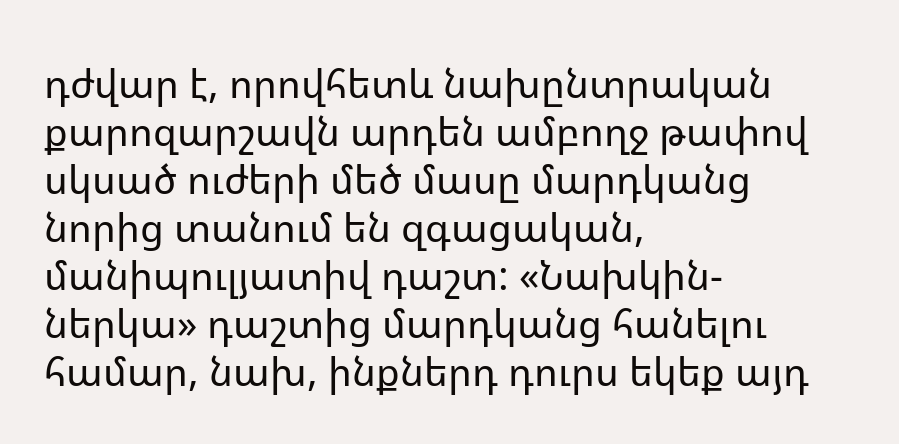դժվար է, որովհետև նախընտրական քարոզարշավն արդեն ամբողջ թափով սկսած ուժերի մեծ մասը մարդկանց նորից տանում են զգացական, մանիպուլյատիվ դաշտ: «Նախկին-ներկա» դաշտից մարդկանց հանելու համար, նախ, ինքներդ դուրս եկեք այդ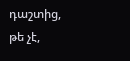դաշտից, թե չէ,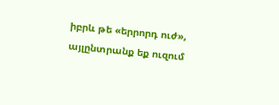իբրև թե «երրորդ ուժ», այլընտրանք եք ուզում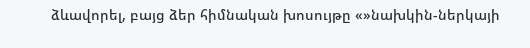ձևավորել, բայց ձեր հիմնական խոսույթը «»նախկին-ներկայի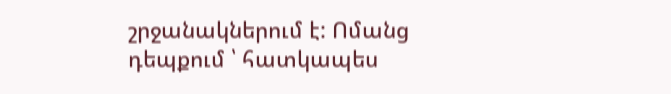շրջանակներում է: Ոմանց դեպքում ՝ հատկապես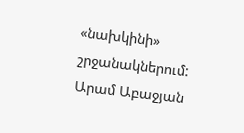«նախկինի» շրջանակներում:
Արամ Աբաջյան